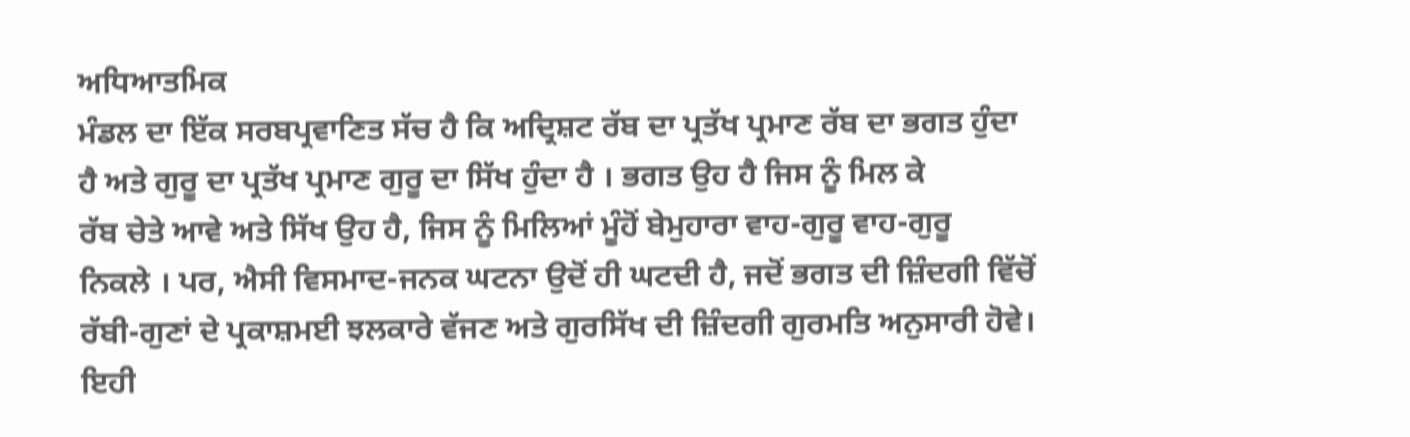ਅਧਿਆਤਮਿਕ
ਮੰਡਲ ਦਾ ਇੱਕ ਸਰਬਪ੍ਰਵਾਣਿਤ ਸੱਚ ਹੈ ਕਿ ਅਦ੍ਰਿਸ਼ਟ ਰੱਬ ਦਾ ਪ੍ਰਤੱਖ ਪ੍ਰਮਾਣ ਰੱਬ ਦਾ ਭਗਤ ਹੁੰਦਾ
ਹੈ ਅਤੇ ਗੁਰੂ ਦਾ ਪ੍ਰਤੱਖ ਪ੍ਰਮਾਣ ਗੁਰੂ ਦਾ ਸਿੱਖ ਹੁੰਦਾ ਹੈ । ਭਗਤ ਉਹ ਹੈ ਜਿਸ ਨੂੰ ਮਿਲ ਕੇ
ਰੱਬ ਚੇਤੇ ਆਵੇ ਅਤੇ ਸਿੱਖ ਉਹ ਹੈ, ਜਿਸ ਨੂੰ ਮਿਲਿਆਂ ਮੂੰਹੋਂ ਬੇਮੁਹਾਰਾ ਵਾਹ-ਗੁਰੂ ਵਾਹ-ਗੁਰੂ
ਨਿਕਲੇ । ਪਰ, ਐਸੀ ਵਿਸਮਾਦ-ਜਨਕ ਘਟਨਾ ਉਦੋਂ ਹੀ ਘਟਦੀ ਹੈ, ਜਦੋਂ ਭਗਤ ਦੀ ਜ਼ਿੰਦਗੀ ਵਿੱਚੋਂ
ਰੱਬੀ-ਗੁਣਾਂ ਦੇ ਪ੍ਰਕਾਸ਼ਮਈ ਝਲਕਾਰੇ ਵੱਜਣ ਅਤੇ ਗੁਰਸਿੱਖ ਦੀ ਜ਼ਿੰਦਗੀ ਗੁਰਮਤਿ ਅਨੁਸਾਰੀ ਹੋਵੇ।
ਇਹੀ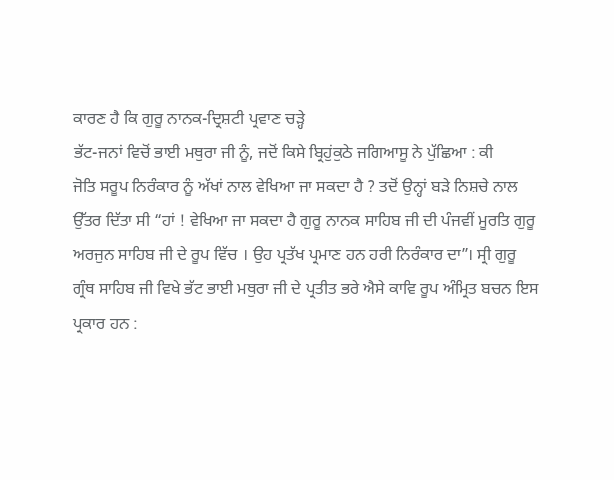ਕਾਰਣ ਹੈ ਕਿ ਗੁਰੂ ਨਾਨਕ-ਦ੍ਰਿਸ਼ਟੀ ਪ੍ਰਵਾਣ ਚੜ੍ਹੇ
ਭੱਟ-ਜਨਾਂ ਵਿਚੋਂ ਭਾਈ ਮਥੁਰਾ ਜੀ ਨੂੰ, ਜਦੋਂ ਕਿਸੇ ਬ੍ਰਿਹੁਂਕੁਠੇ ਜਗਿਆਸੂ ਨੇ ਪੁੱਛਿਆ : ਕੀ
ਜੋਤਿ ਸਰੂਪ ਨਿਰੰਕਾਰ ਨੂੰ ਅੱਖਾਂ ਨਾਲ ਵੇਖਿਆ ਜਾ ਸਕਦਾ ਹੈ ? ਤਦੋਂ ਉਨ੍ਹਾਂ ਬੜੇ ਨਿਸ਼ਚੇ ਨਾਲ
ਉੱਤਰ ਦਿੱਤਾ ਸੀ “ਹਾਂ ! ਵੇਖਿਆ ਜਾ ਸਕਦਾ ਹੈ ਗੁਰੂ ਨਾਨਕ ਸਾਹਿਬ ਜੀ ਦੀ ਪੰਜਵੀਂ ਮੂਰਤਿ ਗੁਰੂ
ਅਰਜੁਨ ਸਾਹਿਬ ਜੀ ਦੇ ਰੂਪ ਵਿੱਚ । ਉਹ ਪ੍ਰਤੱਖ ਪ੍ਰਮਾਣ ਹਨ ਹਰੀ ਨਿਰੰਕਾਰ ਦਾ”। ਸ੍ਰੀ ਗੁਰੂ
ਗ੍ਰੰਥ ਸਾਹਿਬ ਜੀ ਵਿਖੇ ਭੱਟ ਭਾਈ ਮਥੁਰਾ ਜੀ ਦੇ ਪ੍ਰਤੀਤ ਭਰੇ ਐਸੇ ਕਾਵਿ ਰੂਪ ਅੰਮ੍ਰਿਤ ਬਚਨ ਇਸ
ਪ੍ਰਕਾਰ ਹਨ :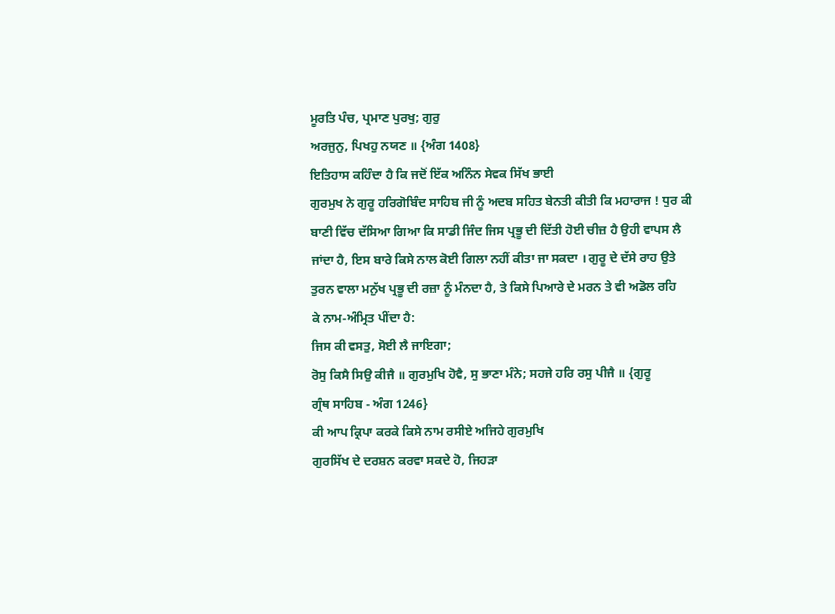ਮੂਰਤਿ ਪੰਚ, ਪ੍ਰਮਾਣ ਪੁਰਖੁ; ਗੁਰੁ
ਅਰਜੁਨੁ, ਪਿਖਹੁ ਨਯਣ ॥ {ਅੰਗ 1408}
ਇਤਿਹਾਸ ਕਹਿੰਦਾ ਹੈ ਕਿ ਜਦੋਂ ਇੱਕ ਅਨਿੰਨ ਸੇਵਕ ਸਿੱਖ ਭਾਈ
ਗੁਰਮੁਖ ਨੇ ਗੁਰੂ ਹਰਿਗੋਬਿੰਦ ਸਾਹਿਬ ਜੀ ਨੂੰ ਅਦਬ ਸਹਿਤ ਬੇਨਤੀ ਕੀਤੀ ਕਿ ਮਹਾਰਾਜ ! ਧੁਰ ਕੀ
ਬਾਣੀ ਵਿੱਚ ਦੱਸਿਆ ਗਿਆ ਕਿ ਸਾਡੀ ਜਿੰਦ ਜਿਸ ਪ੍ਰਭੂ ਦੀ ਦਿੱਤੀ ਹੋਈ ਚੀਜ਼ ਹੈ ਉਹੀ ਵਾਪਸ ਲੈ
ਜਾਂਦਾ ਹੈ, ਇਸ ਬਾਰੇ ਕਿਸੇ ਨਾਲ ਕੋਈ ਗਿਲਾ ਨਹੀਂ ਕੀਤਾ ਜਾ ਸਕਦਾ । ਗੁਰੂ ਦੇ ਦੱਸੇ ਰਾਹ ਉਤੇ
ਤੁਰਨ ਵਾਲਾ ਮਨੁੱਖ ਪ੍ਰਭੂ ਦੀ ਰਜ਼ਾ ਨੂੰ ਮੰਨਦਾ ਹੈ, ਤੇ ਕਿਸੇ ਪਿਆਰੇ ਦੇ ਮਰਨ ਤੇ ਵੀ ਅਡੋਲ ਰਹਿ
ਕੇ ਨਾਮ-ਅੰਮ੍ਰਿਤ ਪੀਂਦਾ ਹੈ:
ਜਿਸ ਕੀ ਵਸਤੁ, ਸੋਈ ਲੈ ਜਾਇਗਾ;
ਰੋਸੁ ਕਿਸੈ ਸਿਉ ਕੀਜੈ ॥ ਗੁਰਮੁਖਿ ਹੋਵੈ, ਸੁ ਭਾਣਾ ਮੰਨੇ; ਸਹਜੇ ਹਰਿ ਰਸੁ ਪੀਜੈ ॥ {ਗੁਰੂ
ਗ੍ਰੰਥ ਸਾਹਿਬ - ਅੰਗ 1246}
ਕੀ ਆਪ ਕ੍ਰਿਪਾ ਕਰਕੇ ਕਿਸੇ ਨਾਮ ਰਸੀਏ ਅਜਿਹੇ ਗੁਰਮੁਖਿ
ਗੁਰਸਿੱਖ ਦੇ ਦਰਸ਼ਨ ਕਰਵਾ ਸਕਦੇ ਹੋ, ਜਿਹੜਾ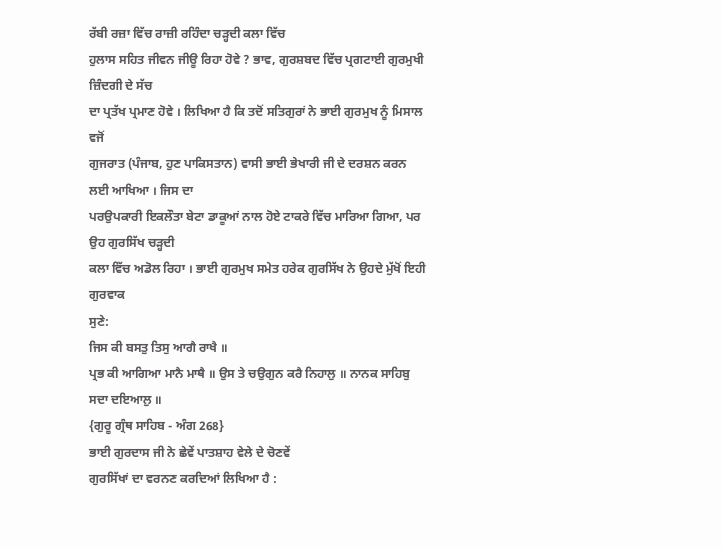ਰੱਬੀ ਰਜ਼ਾ ਵਿੱਚ ਰਾਜ਼ੀ ਰਹਿੰਦਾ ਚੜ੍ਹਦੀ ਕਲਾ ਵਿੱਚ
ਹੁਲਾਸ ਸਹਿਤ ਜੀਵਨ ਜੀਊ ਰਿਹਾ ਹੋਵੇ ? ਭਾਵ, ਗੁਰਸ਼ਬਦ ਵਿੱਚ ਪ੍ਰਗਟਾਈ ਗੁਰਮੁਖੀ ਜ਼ਿੰਦਗੀ ਦੇ ਸੱਚ
ਦਾ ਪ੍ਰਤੱਖ ਪ੍ਰਮਾਣ ਹੋਵੇ । ਲਿਖਿਆ ਹੈ ਕਿ ਤਦੋਂ ਸਤਿਗੁਰਾਂ ਨੇ ਭਾਈ ਗੁਰਮੁਖ ਨੂੰ ਮਿਸਾਲ ਵਜੋਂ
ਗੁਜਰਾਤ (ਪੰਜਾਬ, ਹੁਣ ਪਾਕਿਸਤਾਨ) ਵਾਸੀ ਭਾਈ ਭੇਖਾਰੀ ਜੀ ਦੇ ਦਰਸ਼ਨ ਕਰਨ ਲਈ ਆਖਿਆ । ਜਿਸ ਦਾ
ਪਰਉਪਕਾਰੀ ਇਕਲੌਤਾ ਬੇਟਾ ਡਾਕੂਆਂ ਨਾਲ ਹੋਏ ਟਾਕਰੇ ਵਿੱਚ ਮਾਰਿਆ ਗਿਆ, ਪਰ ਉਹ ਗੁਰਸਿੱਖ ਚੜ੍ਹਦੀ
ਕਲਾ ਵਿੱਚ ਅਡੋਲ ਰਿਹਾ । ਭਾਈ ਗੁਰਮੁਖ ਸਮੇਤ ਹਰੇਕ ਗੁਰਸਿੱਖ ਨੇ ਉਹਦੇ ਮੁੱਖੋਂ ਇਹੀ ਗੁਰਵਾਕ
ਸੁਣੇ:
ਜਿਸ ਕੀ ਬਸਤੁ ਤਿਸੁ ਆਗੈ ਰਾਖੈ ॥
ਪ੍ਰਭ ਕੀ ਆਗਿਆ ਮਾਨੈ ਮਾਥੈ ॥ ਉਸ ਤੇ ਚਉਗੁਨ ਕਰੈ ਨਿਹਾਲੁ ॥ ਨਾਨਕ ਸਾਹਿਬੁ ਸਦਾ ਦਇਆਲੁ ॥
{ਗੁਰੂ ਗ੍ਰੰਥ ਸਾਹਿਬ - ਅੰਗ 268}
ਭਾਈ ਗੁਰਦਾਸ ਜੀ ਨੇ ਛੇਵੇਂ ਪਾਤਸ਼ਾਹ ਵੇਲੇ ਦੇ ਚੋਣਵੇਂ
ਗੁਰਸਿੱਖਾਂ ਦਾ ਵਰਨਣ ਕਰਦਿਆਂ ਲਿਖਿਆ ਹੈ :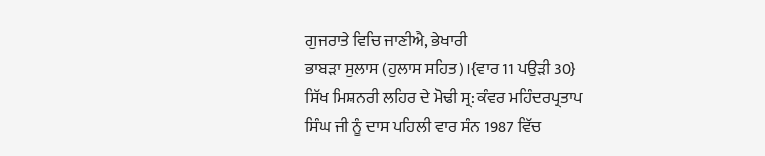ਗੁਜਰਾਤੇ ਵਿਚਿ ਜਾਣੀਐ, ਭੇਖਾਰੀ
ਭਾਬੜਾ ਸੁਲਾਸ (ਹੁਲਾਸ ਸਹਿਤ)।{ਵਾਰ 11 ਪਉੜੀ 30}
ਸਿੱਖ ਮਿਸ਼ਨਰੀ ਲਹਿਰ ਦੇ ਮੋਢੀ ਸ੍ਰ: ਕੰਵਰ ਮਹਿੰਦਰਪ੍ਰਤਾਪ
ਸਿੰਘ ਜੀ ਨੂੰ ਦਾਸ ਪਹਿਲੀ ਵਾਰ ਸੰਨ 1987 ਵਿੱਚ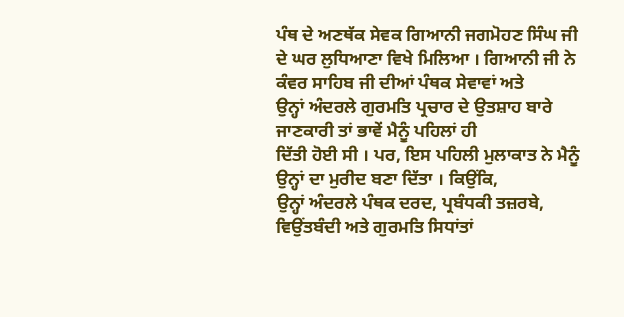ਪੰਥ ਦੇ ਅਣਥੱਕ ਸੇਵਕ ਗਿਆਨੀ ਜਗਮੋਹਣ ਸਿੰਘ ਜੀ
ਦੇ ਘਰ ਲੁਧਿਆਣਾ ਵਿਖੇ ਮਿਲਿਆ । ਗਿਆਨੀ ਜੀ ਨੇ ਕੰਵਰ ਸਾਹਿਬ ਜੀ ਦੀਆਂ ਪੰਥਕ ਸੇਵਾਵਾਂ ਅਤੇ
ਉਨ੍ਹਾਂ ਅੰਦਰਲੇ ਗੁਰਮਤਿ ਪ੍ਰਚਾਰ ਦੇ ਉਤਸ਼ਾਹ ਬਾਰੇ ਜਾਣਕਾਰੀ ਤਾਂ ਭਾਵੇਂ ਮੈਨੂੰ ਪਹਿਲਾਂ ਹੀ
ਦਿੱਤੀ ਹੋਈ ਸੀ । ਪਰ, ਇਸ ਪਹਿਲੀ ਮੁਲਾਕਾਤ ਨੇ ਮੈਨੂੰ ਉਨ੍ਹਾਂ ਦਾ ਮੁਰੀਦ ਬਣਾ ਦਿੱਤਾ । ਕਿਉਂਕਿ,
ਉਨ੍ਹਾਂ ਅੰਦਰਲੇ ਪੰਥਕ ਦਰਦ, ਪ੍ਰਬੰਧਕੀ ਤਜ਼ਰਬੇ, ਵਿਉਂਤਬੰਦੀ ਅਤੇ ਗੁਰਮਤਿ ਸਿਧਾਂਤਾਂ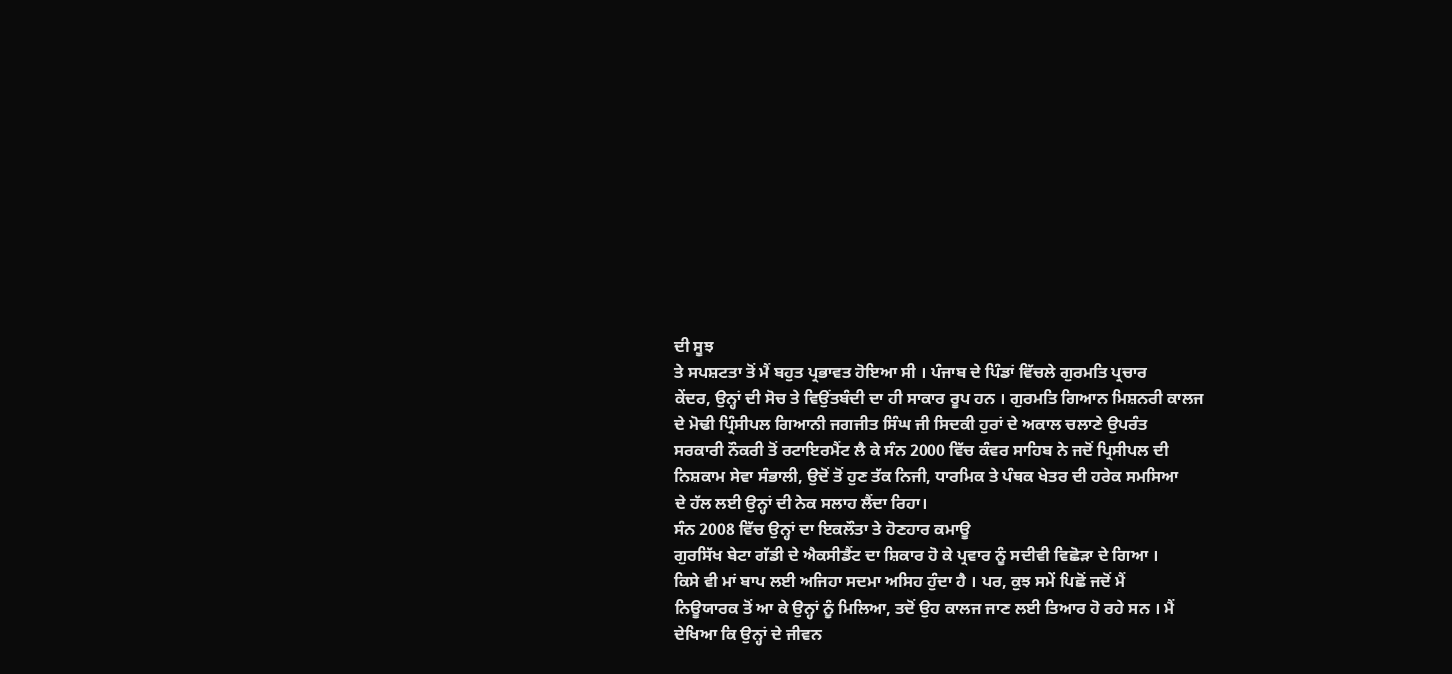ਦੀ ਸੂਝ
ਤੇ ਸਪਸ਼ਟਤਾ ਤੋਂ ਮੈਂ ਬਹੁਤ ਪ੍ਰਭਾਵਤ ਹੋਇਆ ਸੀ । ਪੰਜਾਬ ਦੇ ਪਿੰਡਾਂ ਵਿੱਚਲੇ ਗੁਰਮਤਿ ਪ੍ਰਚਾਰ
ਕੇਂਦਰ, ਉਨ੍ਹਾਂ ਦੀ ਸੋਚ ਤੇ ਵਿਉਂਤਬੰਦੀ ਦਾ ਹੀ ਸਾਕਾਰ ਰੂਪ ਹਨ । ਗੁਰਮਤਿ ਗਿਆਨ ਮਿਸ਼ਨਰੀ ਕਾਲਜ
ਦੇ ਮੋਢੀ ਪ੍ਰਿੰਸੀਪਲ ਗਿਆਨੀ ਜਗਜੀਤ ਸਿੰਘ ਜੀ ਸਿਦਕੀ ਹੁਰਾਂ ਦੇ ਅਕਾਲ ਚਲਾਣੇ ਉਪਰੰਤ
ਸਰਕਾਰੀ ਨੌਕਰੀ ਤੋਂ ਰਟਾਇਰਮੈਂਟ ਲੈ ਕੇ ਸੰਨ 2000 ਵਿੱਚ ਕੰਵਰ ਸਾਹਿਬ ਨੇ ਜਦੋਂ ਪ੍ਰਿਸੀਪਲ ਦੀ
ਨਿਸ਼ਕਾਮ ਸੇਵਾ ਸੰਭਾਲੀ, ਉਦੋਂ ਤੋਂ ਹੁਣ ਤੱਕ ਨਿਜੀ, ਧਾਰਮਿਕ ਤੇ ਪੰਥਕ ਖੇਤਰ ਦੀ ਹਰੇਕ ਸਮਸਿਆ
ਦੇ ਹੱਲ ਲਈ ਉਨ੍ਹਾਂ ਦੀ ਨੇਕ ਸਲਾਹ ਲੈਂਦਾ ਰਿਹਾ।
ਸੰਨ 2008 ਵਿੱਚ ਉਨ੍ਹਾਂ ਦਾ ਇਕਲੌਤਾ ਤੇ ਹੋਣਹਾਰ ਕਮਾਊ
ਗੁਰਸਿੱਖ ਬੇਟਾ ਗੱਡੀ ਦੇ ਐਕਸੀਡੈਂਟ ਦਾ ਸ਼ਿਕਾਰ ਹੋ ਕੇ ਪ੍ਰਵਾਰ ਨੂੰ ਸਦੀਵੀ ਵਿਛੋੜਾ ਦੇ ਗਿਆ ।
ਕਿਸੇ ਵੀ ਮਾਂ ਬਾਪ ਲਈ ਅਜਿਹਾ ਸਦਮਾ ਅਸਿਹ ਹੁੰਦਾ ਹੈ । ਪਰ, ਕੁਝ ਸਮੇਂ ਪਿਛੋਂ ਜਦੋਂ ਮੈਂ
ਨਿਊਯਾਰਕ ਤੋਂ ਆ ਕੇ ਉਨ੍ਹਾਂ ਨੂੰ ਮਿਲਿਆ, ਤਦੋਂ ਉਹ ਕਾਲਜ ਜਾਣ ਲਈ ਤਿਆਰ ਹੋ ਰਹੇ ਸਨ । ਮੈਂ
ਦੇਖਿਆ ਕਿ ਉਨ੍ਹਾਂ ਦੇ ਜੀਵਨ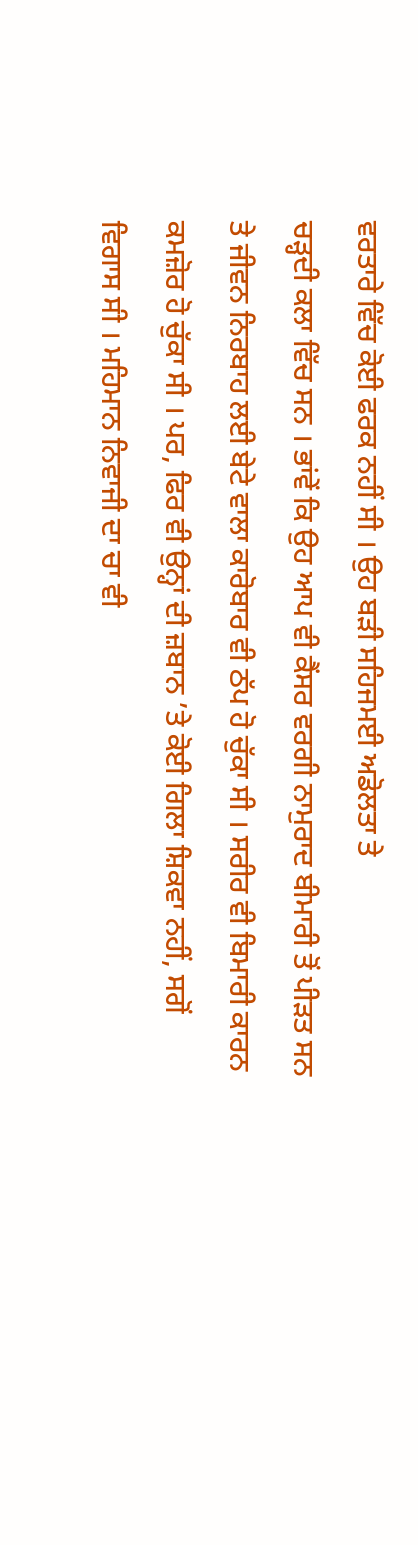ਵਰਤਾਰੇ ਵਿੱਚ ਕੋਈ ਫਰਕ ਨਹੀਂ ਸੀ । ਉਹ ਬੜੀ ਸਹਿਜਮਈ ਅਡੋਲਤਾ ਤੇ
ਚੜ੍ਹਦੀ ਕਲਾ ਵਿੱਚ ਸਨ । ਭਾਂਵੇਂ ਕਿ ਉਹ ਆਪ ਵੀ ਕੈਂਸਰ ਵਰਗੀ ਨਾਮੁਰਾਦ ਬੀਮਾਰੀ ਤੋਂ ਪੀੜਤ ਸਨ
ਤੇ ਜੀਵਨ ਨਿਰਬਾਹ ਲਈ ਬੇਟੇ ਵਾਲਾ ਕਾਰੋਬਾਰ ਵੀ ਠੱਪ ਹੋ ਚੁੱਕਾ ਸੀ । ਸਰੀਰ ਵੀ ਬਿਮਾਰੀ ਕਾਰਨ
ਕਮਜ਼ੋਰ ਹੋ ਚੁੱਕਾ ਸੀ । ਪਰ, ਫਿਰ ਵੀ ਉਨ੍ਹਾਂ ਦੀ ਜ਼ਬਾਨ ’ਤੇ ਕੋਈ ਗਿਲਾ ਸ਼ਿਕਵਾ ਨਹੀਂ, ਸਗੋਂ
ਵਿਗਾਸ ਸੀ । ਮਹਿਮਾਨ ਨਿਵਾਜੀ ਦਾ ਚਾ ਵੀ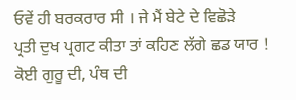ਓਵੇਂ ਹੀ ਬਰਕਰਾਰ ਸੀ । ਜੇ ਮੈਂ ਬੇਟੇ ਦੇ ਵਿਛੋੜੇ
ਪ੍ਰਤੀ ਦੁਖ ਪ੍ਰਗਟ ਕੀਤਾ ਤਾਂ ਕਹਿਣ ਲੱਗੇ ਛਡ ਯਾਰ ! ਕੋਈ ਗੁਰੂ ਦੀ, ਪੰਥ ਦੀ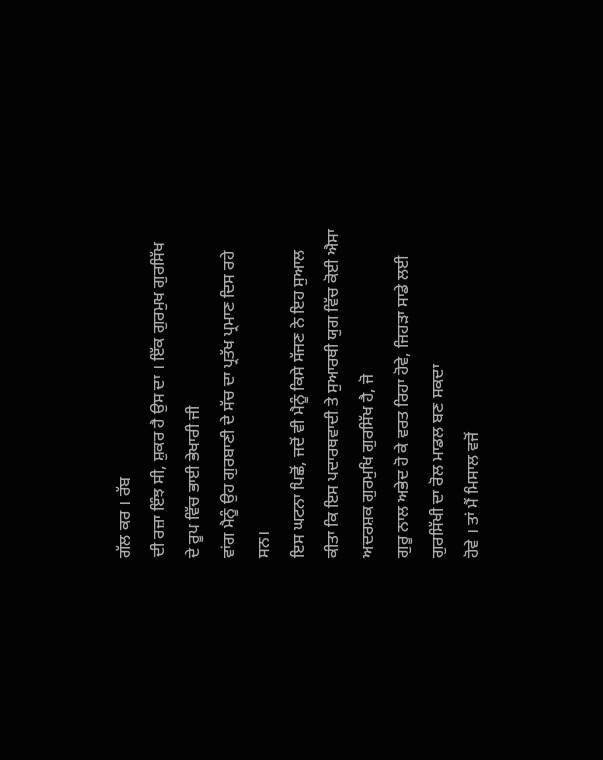ਗੱਲ ਕਰ । ਰੱਬ
ਦੀ ਰਜ਼ਾ ਇੰਝ ਸੀ, ਸ਼ੁਕਰ ਹੈ ਉਸ ਦਾ । ਇੱਕ ਗੁਰਮੁਖ ਗੁਰਸਿੱਖ ਦੇ ਰੂਪ ਵਿੱਚ ਭਾਈ ਭੇਖਾਰੀ ਜੀ
ਵਾਂਗ ਮੈਨੂੰ ਉਹ ਗੁਰਬਾਣੀ ਦੇ ਸੱਚ ਦਾ ਪ੍ਰਤੱਖ ਪ੍ਰਮਾਣ ਦਿਸ ਰਹੇ ਸਨ।
ਇਸ ਘਟਨਾ ਪਿਛੋਂ, ਜਦੋਂ ਵੀ ਮੈਨੂੰ ਕਿਸੇ ਸੱਜਣ ਨੇ ਇਹ ਸੁਆਲ
ਕੀਤਾ ਕਿ ਇਸ ਪਦਾਰਥਵਾਦੀ ਤੇ ਸੁਆਰਥੀ ਯੁਗ ਵਿੱਚ ਕੋਈ ਐਸਾ ਅਦਰਸ਼ਕ ਗੁਰਮੁਖਿ ਗੁਰਸਿੱਖ ਹੈ, ਜੋ
ਗੁਰੂ ਨਾਲ ਅਭੇਦ ਹੋ ਕੇ ਵਰਤ ਰਿਹਾ ਹੋਵੇ, ਜਿਹੜਾ ਸਾਡੇ ਲਈ ਗੁਰਸਿੱਖੀ ਦਾ ਰੋਲ ਮਾਡਲ ਬਣ ਸਕਦਾ
ਹੋਵੇ । ਤਾਂ ਮੈਂ ਮਿਸਾਲ ਵਜੋਂ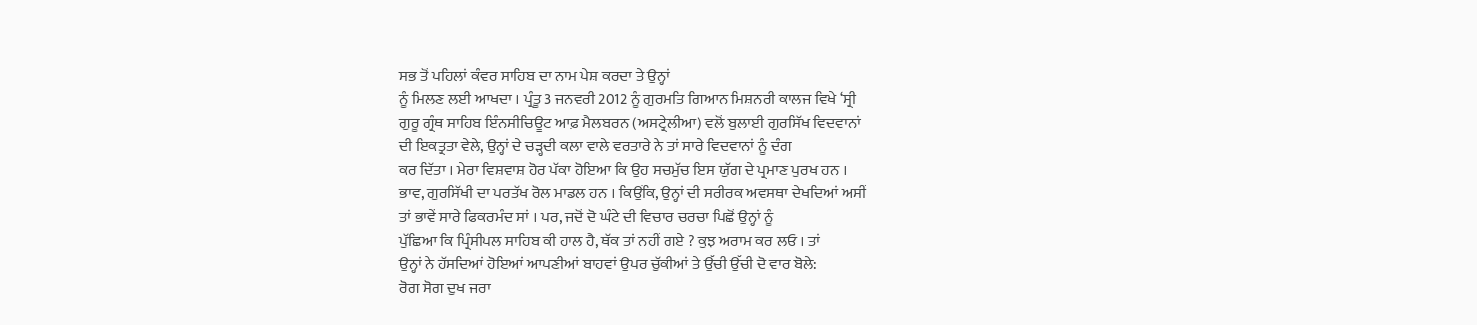ਸਭ ਤੋਂ ਪਹਿਲਾਂ ਕੰਵਰ ਸਾਹਿਬ ਦਾ ਨਾਮ ਪੇਸ਼ ਕਰਦਾ ਤੇ ਉਨ੍ਹਾਂ
ਨੂੰ ਮਿਲਣ ਲਈ ਆਖਦਾ । ਪ੍ਰੰਤੂ 3 ਜਨਵਰੀ 2012 ਨੂੰ ਗੁਰਮਤਿ ਗਿਆਨ ਮਿਸ਼ਨਰੀ ਕਾਲਜ ਵਿਖੇ ‘ਸ੍ਰੀ
ਗੁਰੂ ਗ੍ਰੰਥ ਸਾਹਿਬ ਇੰਨਸੀਚਿਊਟ ਆਫ਼ ਮੈਲਬਰਨ (ਅਸਟ੍ਰੇਲੀਆ) ਵਲੋਂ ਬੁਲਾਈ ਗੁਰਸਿੱਖ ਵਿਦਵਾਨਾਂ
ਦੀ ਇਕਤ੍ਰਤਾ ਵੇਲੇ, ਉਨ੍ਹਾਂ ਦੇ ਚੜ੍ਹਦੀ ਕਲਾ ਵਾਲੇ ਵਰਤਾਰੇ ਨੇ ਤਾਂ ਸਾਰੇ ਵਿਦਵਾਨਾਂ ਨੂੰ ਦੰਗ
ਕਰ ਦਿੱਤਾ । ਮੇਰਾ ਵਿਸ਼ਵਾਸ਼ ਹੋਰ ਪੱਕਾ ਹੋਇਆ ਕਿ ਉਹ ਸਚਮੁੱਚ ਇਸ ਯੁੱਗ ਦੇ ਪ੍ਰਮਾਣ ਪੁਰਖ ਹਨ ।
ਭਾਵ, ਗੁਰਸਿੱਖੀ ਦਾ ਪਰਤੱਖ ਰੋਲ ਮਾਡਲ ਹਨ । ਕਿਉਂਕਿ, ਉਨ੍ਹਾਂ ਦੀ ਸਰੀਰਕ ਅਵਸਥਾ ਦੇਖਦਿਆਂ ਅਸੀਂ
ਤਾਂ ਭਾਵੇਂ ਸਾਰੇ ਫਿਕਰਮੰਦ ਸਾਂ । ਪਰ, ਜਦੋਂ ਦੋ ਘੰਟੇ ਦੀ ਵਿਚਾਰ ਚਰਚਾ ਪਿਛੋਂ ਉਨ੍ਹਾਂ ਨੂੰ
ਪੁੱਛਿਆ ਕਿ ਪ੍ਰਿੰਸੀਪਲ ਸਾਹਿਬ ਕੀ ਹਾਲ ਹੈ, ਥੱਕ ਤਾਂ ਨਹੀਂ ਗਏ ? ਕੁਝ ਅਰਾਮ ਕਰ ਲਓ । ਤਾਂ
ਉਨ੍ਹਾਂ ਨੇ ਹੱਸਦਿਆਂ ਹੋਇਆਂ ਆਪਣੀਆਂ ਬਾਹਵਾਂ ਉਪਰ ਚੁੱਕੀਆਂ ਤੇ ਉੱਚੀ ਉੱਚੀ ਦੋ ਵਾਰ ਬੋਲੇ:
ਰੋਗ ਸੋਗ ਦੁਖ ਜਰਾ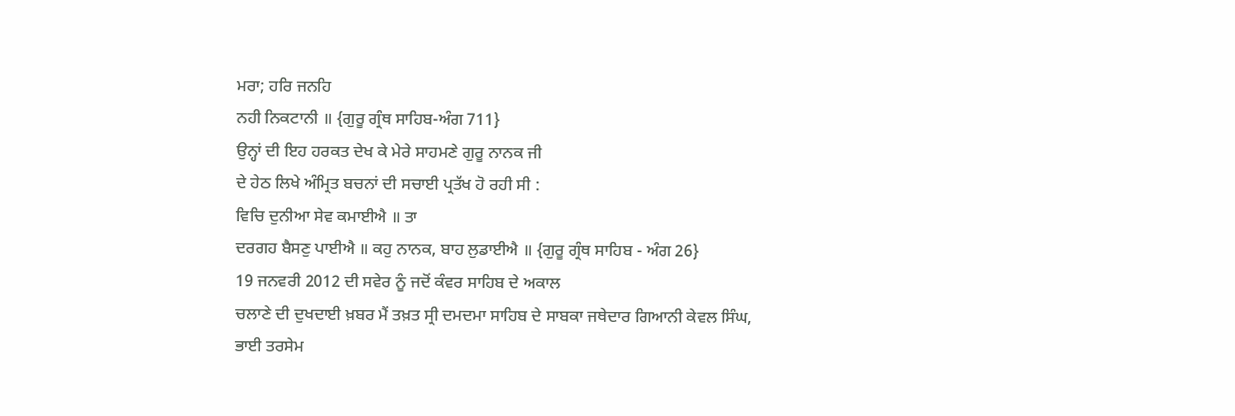ਮਰਾ; ਹਰਿ ਜਨਹਿ
ਨਹੀ ਨਿਕਟਾਨੀ ॥ {ਗੁਰੂ ਗ੍ਰੰਥ ਸਾਹਿਬ-ਅੰਗ 711}
ਉਨ੍ਹਾਂ ਦੀ ਇਹ ਹਰਕਤ ਦੇਖ ਕੇ ਮੇਰੇ ਸਾਹਮਣੇ ਗੁਰੂ ਨਾਨਕ ਜੀ
ਦੇ ਹੇਠ ਲਿਖੇ ਅੰਮ੍ਰਿਤ ਬਚਨਾਂ ਦੀ ਸਚਾਈ ਪ੍ਰਤੱਖ ਹੋ ਰਹੀ ਸੀ :
ਵਿਚਿ ਦੁਨੀਆ ਸੇਵ ਕਮਾਈਐ ॥ ਤਾ
ਦਰਗਹ ਬੈਸਣੁ ਪਾਈਐ ॥ ਕਹੁ ਨਾਨਕ, ਬਾਹ ਲੁਡਾਈਐ ॥ {ਗੁਰੂ ਗ੍ਰੰਥ ਸਾਹਿਬ - ਅੰਗ 26}
19 ਜਨਵਰੀ 2012 ਦੀ ਸਵੇਰ ਨੂੰ ਜਦੋਂ ਕੰਵਰ ਸਾਹਿਬ ਦੇ ਅਕਾਲ
ਚਲਾਣੇ ਦੀ ਦੁਖਦਾਈ ਖ਼ਬਰ ਮੈਂ ਤਖ਼ਤ ਸ੍ਰੀ ਦਮਦਮਾ ਸਾਹਿਬ ਦੇ ਸਾਬਕਾ ਜਥੇਦਾਰ ਗਿਆਨੀ ਕੇਵਲ ਸਿੰਘ,
ਭਾਈ ਤਰਸੇਮ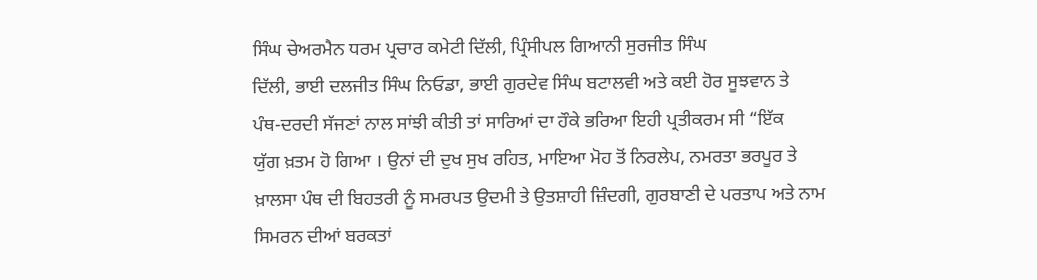ਸਿੰਘ ਚੇਅਰਮੈਨ ਧਰਮ ਪ੍ਰਚਾਰ ਕਮੇਟੀ ਦਿੱਲੀ, ਪ੍ਰਿੰਸੀਪਲ ਗਿਆਨੀ ਸੁਰਜੀਤ ਸਿੰਘ
ਦਿੱਲੀ, ਭਾਈ ਦਲਜੀਤ ਸਿੰਘ ਨਿਓਡਾ, ਭਾਈ ਗੁਰਦੇਵ ਸਿੰਘ ਬਟਾਲਵੀ ਅਤੇ ਕਈ ਹੋਰ ਸੂਝਵਾਨ ਤੇ
ਪੰਥ-ਦਰਦੀ ਸੱਜਣਾਂ ਨਾਲ ਸਾਂਝੀ ਕੀਤੀ ਤਾਂ ਸਾਰਿਆਂ ਦਾ ਹੌਕੇ ਭਰਿਆ ਇਹੀ ਪ੍ਰਤੀਕਰਮ ਸੀ “ਇੱਕ
ਯੁੱਗ ਖ਼ਤਮ ਹੋ ਗਿਆ । ਉਨਾਂ ਦੀ ਦੁਖ ਸੁਖ ਰਹਿਤ, ਮਾਇਆ ਮੋਹ ਤੋਂ ਨਿਰਲੇਪ, ਨਮਰਤਾ ਭਰਪੂਰ ਤੇ
ਖ਼ਾਲਸਾ ਪੰਥ ਦੀ ਬਿਹਤਰੀ ਨੂੰ ਸਮਰਪਤ ਉਦਮੀ ਤੇ ਉਤਸ਼ਾਹੀ ਜ਼ਿੰਦਗੀ, ਗੁਰਬਾਣੀ ਦੇ ਪਰਤਾਪ ਅਤੇ ਨਾਮ
ਸਿਮਰਨ ਦੀਆਂ ਬਰਕਤਾਂ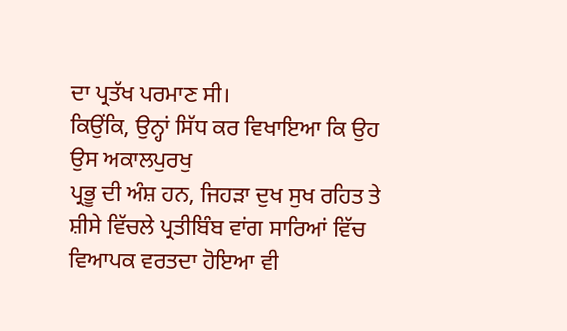ਦਾ ਪ੍ਰਤੱਖ ਪਰਮਾਣ ਸੀ।
ਕਿਉਂਕਿ, ਉਨ੍ਹਾਂ ਸਿੱਧ ਕਰ ਵਿਖਾਇਆ ਕਿ ਉਹ ਉਸ ਅਕਾਲਪੁਰਖੁ
ਪ੍ਰਭੂ ਦੀ ਅੰਸ਼ ਹਨ, ਜਿਹੜਾ ਦੁਖ ਸੁਖ ਰਹਿਤ ਤੇ ਸ਼ੀਸੇ ਵਿੱਚਲੇ ਪ੍ਰਤੀਬਿੰਬ ਵਾਂਗ ਸਾਰਿਆਂ ਵਿੱਚ
ਵਿਆਪਕ ਵਰਤਦਾ ਹੋਇਆ ਵੀ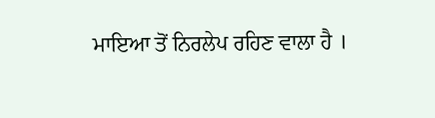ਮਾਇਆ ਤੋਂ ਨਿਰਲੇਪ ਰਹਿਣ ਵਾਲਾ ਹੈ ।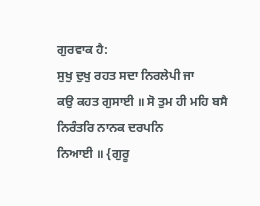ਗੁਰਵਾਕ ਹੈ:
ਸੁਖੁ ਦੁਖੁ ਰਹਤ ਸਦਾ ਨਿਰਲੇਪੀ ਜਾ
ਕਉ ਕਹਤ ਗੁਸਾਈ ॥ ਸੋ ਤੁਮ ਹੀ ਮਹਿ ਬਸੈ ਨਿਰੰਤਰਿ ਨਾਨਕ ਦਰਪਨਿ
ਨਿਆਈ ॥ {ਗੁਰੂ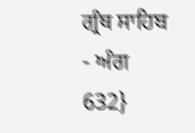ਗ੍ਰੰਥ ਸਾਹਿਬ - ਅੰਗ 632}